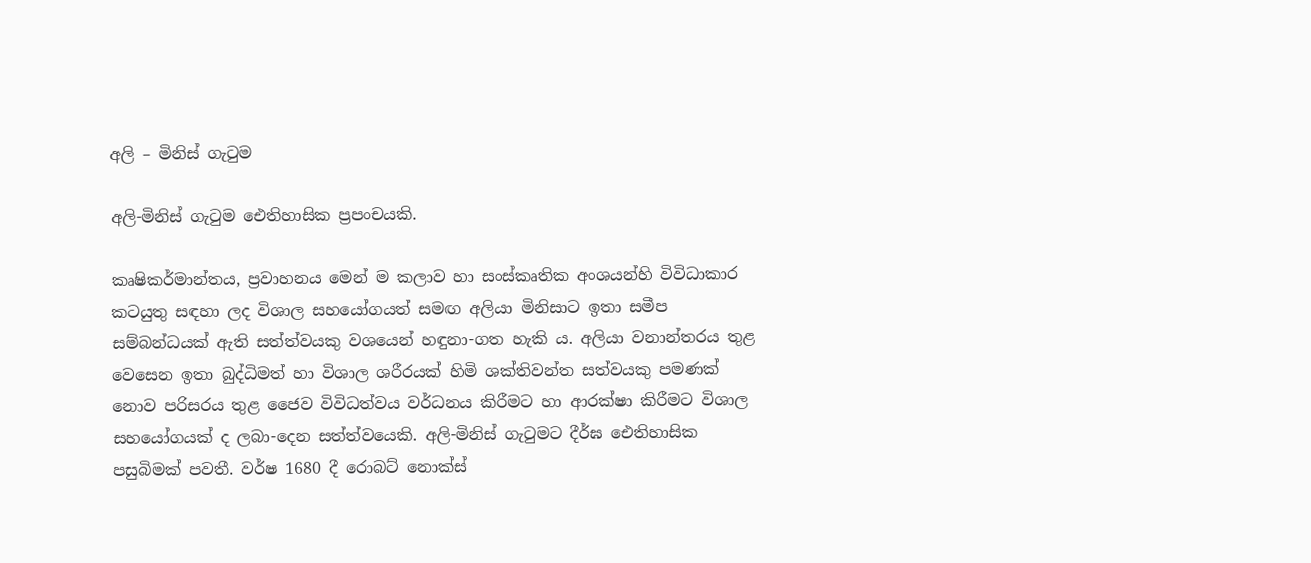අලි – මිනිස් ගැටුම

අලි-මිනිස් ගැටුම ඓතිහාසික ප්‍රපංචයකි.

කෘෂිකර්මාන්තය, ප්‍රවාහනය මෙන් ම කලාව හා සංස්කෘතික අංශයන්හි විවිධාකාර කටයුතු සඳහා ලද විශාල සහයෝගයත් සමඟ අලියා මිනිසාට ඉතා සමීප සම්බන්ධයක් ඇති සත්ත්වයකු වශයෙන් හඳුනා-ගත හැකි ය. අලියා වනාන්තරය තුළ වෙසෙන ඉතා බුද්ධිමත් හා විශාල ශරීරයක් හිමි ශක්තිවන්ත සත්වයකු පමණක් නොව පරිසරය තුළ ජෛව විවිධත්වය වර්ධනය කිරීමට හා ආරක්ෂා කිරීමට විශාල සහයෝගයක් ද ලබා-දෙන සත්ත්වයෙකි. අලි-මිනිස් ගැටුමට දීර්ඝ ඓතිහාසික පසුබිමක් පවතී. වර්ෂ 1680 දී රොබට් නොක්ස්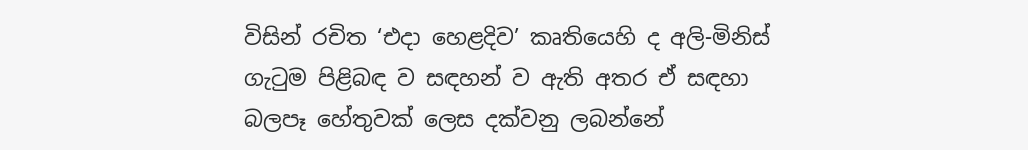විසින් රචිත ‘එදා හෙළදිව’ කෘතියෙහි ද අලි-මිනිස් ගැටුම පිළිබඳ ව සඳහන් ව ඇති අතර ඒ සඳහා බලපෑ හේතුවක් ලෙස දක්වනු ලබන්නේ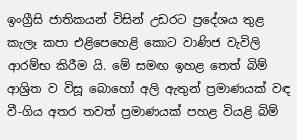ඉංග්‍රීසි ජාතිකයන් විසින් උඩරට ප්‍රදේශය තුළ කැලෑ කපා එළිපෙහෙළි කොට වාණිජ වැවිලි ආරම්භ කිරීම යි. මේ සමඟ ඉහළ තෙත් බිම් ආශ්‍රිත ව විසූ බොහෝ අලි ඇතුන් ප්‍රමාණයක් වඳ වී-ගිය අතර තවත් ප්‍රමාණයක් පහළ වියළි බිම්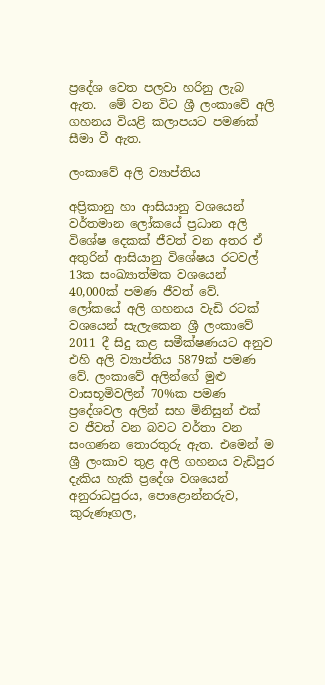ප්‍රදේශ වෙත පලවා හරිනු ලැබ ඇත.  මේ වන විට ශ්‍රී ලංකාවේ අලි ගහනය වියළි කලාපයට පමණක් සීමා වී ඇත.

ලංකාවේ අලි ව්‍යාප්තිය

අප්‍රිකානු හා ආසියානු වශයෙන් වර්තමාන ලෝකයේ ප්‍රධාන අලි විශේෂ දෙකක් ජීවත් වන අතර ඒ අතුරින් ආසියානු විශේෂය රටවල් 13ක සංඛ්‍යාත්මක වශයෙන් 40,000ක් පමණ ජීවත් වේ. ලෝකයේ අලි ගහනය වැඩි රටක් වශයෙන් සැලැකෙන ශ්‍රී ලංකාවේ 2011 දී සිදු කළ සමීක්ෂණයට අනුව එහි අලි ව්‍යාප්තිය 5879ක් පමණ වේ. ලංකාවේ අලින්ගේ මුළු වාසභූමිවලින් 70%ක පමණ ප්‍රදේශවල අලින් සහ මිනිසුන් එක් ව ජීවත් වන බවට වර්තා වන සංගණන තොරතුරු ඇත. එමෙන් ම ශ්‍රී ලංකාව තුළ අලි ගහනය වැඩිපුර දැකිය හැකි ප්‍රදේශ වශයෙන් අනුරාධපුරය, පොළොන්නරුව, කුරුණෑගල,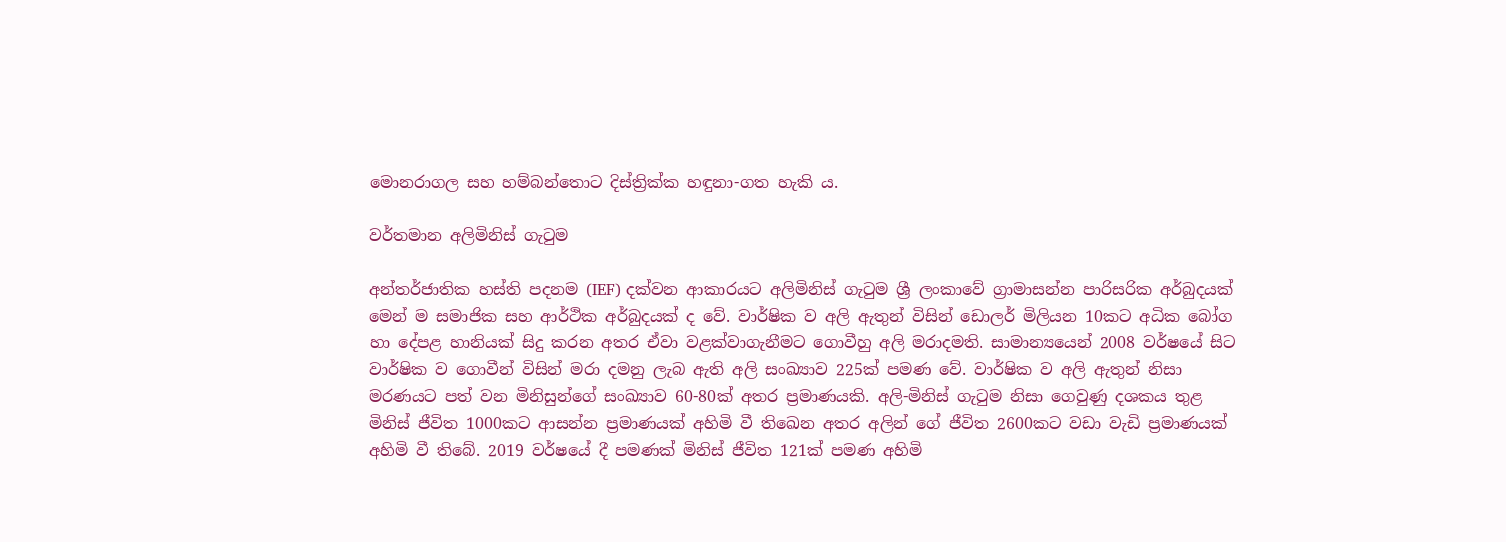මොනරාගල සහ හම්බන්තොට දිස්ත්‍රික්ක හඳුනා-ගත හැකි ය.

වර්තමාන අලිමිනිස් ගැටුම

අන්තර්ජාතික හස්ති පදනම (IEF) දක්වන ආකාරයට අලිමිනිස් ගැටුම ශ්‍රී ලංකාවේ ග්‍රාමාසන්න පාරිසරික අර්බුදයක් මෙන් ම සමාජික සහ ආර්ථික අර්බුදයක් ද වේ. වාර්ෂික ව අලි ඇතුන් විසින් ඩොලර් මිලියන 10කට අධික බෝග හා දේපළ හානියක් සිදු කරන අතර ඒවා වළක්වාගැනීමට ගොවීහු අලි මරාදමති. සාමාන්‍යයෙන් 2008 වර්ෂයේ සිට වාර්ෂික ව ගොවීන් විසින් මරා දමනු ලැබ ඇති අලි සංඛ්‍යාව 225ක් පමණ වේ. වාර්ෂික ව අලි ඇතුන් නිසා මරණයට පත් වන මිනිසුන්ගේ සංඛ්‍යාව 60-80ක් අතර ප්‍රමාණයකි. අලි-මිනිස් ගැටුම නිසා ගෙවුණු දශකය තුළ මිනිස් ජීවිත 1000කට ආසන්න ප්‍රමාණයක් අහිමි වී තිඛෙන අතර අලින් ගේ ජීවිත 2600කට වඩා වැඩි ප්‍රමාණයක් අහිමි වී තිබේ. 2019 වර්ෂයේ දී පමණක් මිනිස් ජීවිත 121ක් පමණ අහිමි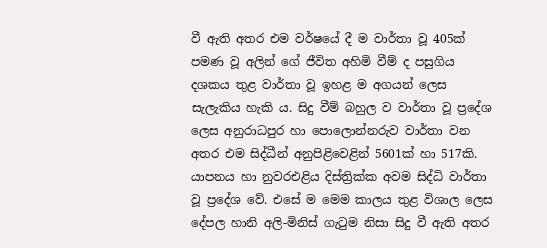වී ඇති අතර එම වර්ෂයේ දී ම වාර්තා වූ 405ක් පමණ වූ අලින් ගේ ජීවිත අහිමි වීම් ද පසුගිය දශකය තුළ වාර්තා වූ ඉහළ ම අගයන් ලෙස සැලැකිය හැකි ය. සිදු වීම් බහුල ව වාර්තා වූ ප්‍රදේශ ලෙස අනුරාධපුර හා පොලොන්නරුව වාර්තා වන අතර එම සිද්ධීන් අනුපිළිවෙළින් 5601ක් හා 517කි. යාපනය හා නුවරඑළිය දිස්ත්‍රික්ක අවම සිද්ධි වාර්තා වූ ප්‍රදේශ වේ. එසේ ම මෙම කාලය තුළ විශාල ලෙස දේපල හානි අලි-මිනිස් ගැටුම නිසා සිදු වී ඇති අතර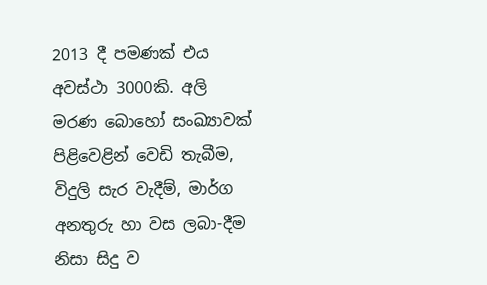2013 දී පමණක් එය අවස්ථා 3000කි. අලි මරණ බොහෝ සංඛ්‍යාවක් පිළිවෙළින් වෙඩි තැබීම, විදුලි සැර වැදීම්, මාර්ග අනතුරු හා වස ලබා-දීම නිසා සිදු ව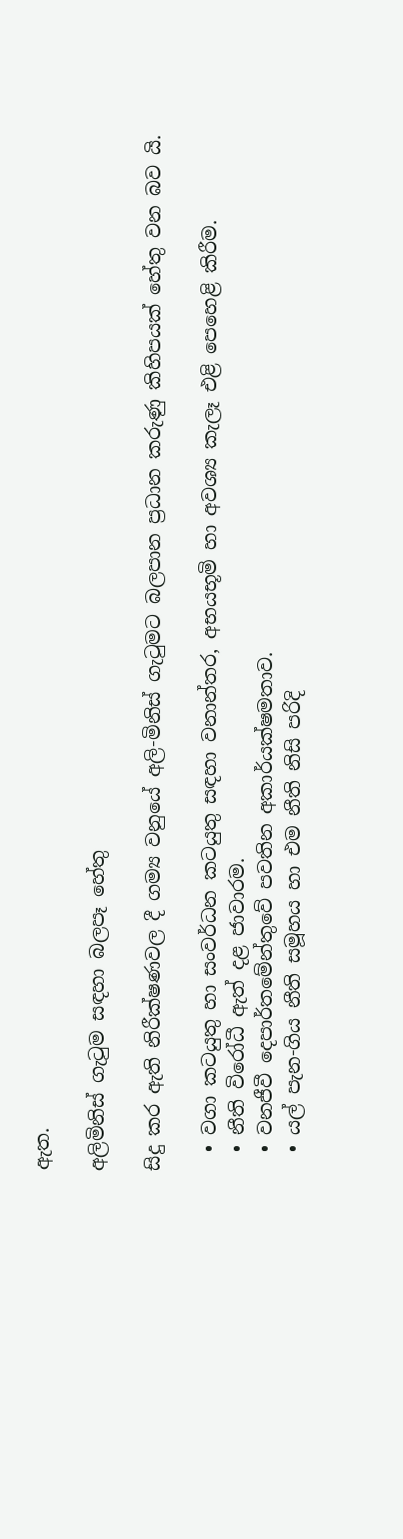ඇත.

අලිමිනිස් ගැටුම සඳහා බලපෑ හේතු

සිදු කර ඇති නිරීක්ෂණවල දී ගම්‍ය වනුයේ අලි-මිනිස් ගැටුමට බලපාන ප්‍රධාන කරුණු කිහිපයක් හේතු වන බව යි.

  • වගා කටයුතු හා සංවර්ධන කටයුතු සඳහා වනාන්තර, අභයභූමි හා අවශ්‍ය කැලෑ එළි පෙහෙළි කිරීම.
  • නීති විරෝධී ඇත් දළ ජාවාරම.
  • වනජීවී දෙපාර්තමේන්තුවේ පවතින අකාර්යක්ෂමතාව.
  • යල් පැන-ගිය නීති සමූහය හා එම නීති නිසි පරිදි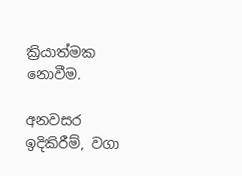ක්‍රියාත්මක නොවීම.

අනවසර ඉදිකිරීම්, වගා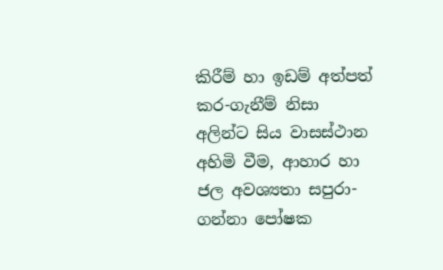කිරීම් හා ඉඩම් අත්පත් කර-ගැනීම් නිසා අලින්ට සිය වාසස්ථාන අහිමි වීම, ආහාර හා ජල අවශ්‍යතා සපුරා-ගන්නා පෝෂක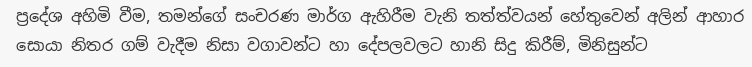ප්‍රදේශ අහිමි වීම, තමන්ගේ සංචරණ මාර්ග ඇහිරීම වැනි තත්ත්වයන් හේතුවෙන් අලින් ආහාර සොයා නිතර ගම් වැදීම නිසා වගාවන්ට හා දේපලවලට හානි සිදු කිරීම්, මිනිසුන්ට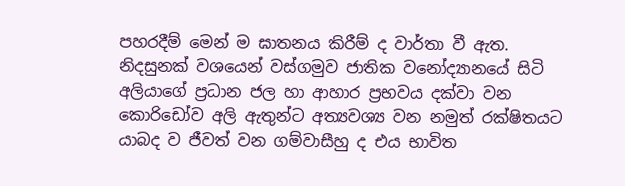පහරදීම් මෙන් ම ඝාතනය කිරීම් ද වාර්තා වී ඇත. නිදසුනක් වශයෙන් වස්ගමුව ජාතික වනෝද්‍යානයේ සිටි අලියාගේ ප්‍රධාන ජල හා ආහාර ප්‍රභවය දක්වා වන කොරිඩෝව අලි ඇතුන්ට අත්‍යවශ්‍ය වන නමුත් රක්ෂිතයට යාබද ව ජීවත් වන ගම්වාසීහු ද එය භාවිත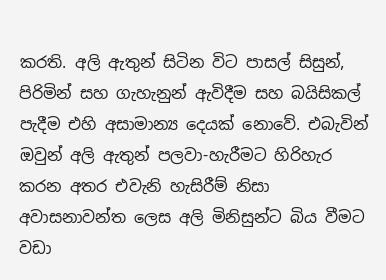කරති. අලි ඇතුන් සිටින විට පාසල් සිසුන්, පිරිමින් සහ ගැහැනුන් ඇවිදීම සහ බයිසිකල් පැදීම එහි අසාමාන්‍ය දෙයක් නොවේ. එබැවින් ඔවුන් අලි ඇතුන් පලවා-හැරීමට හිරිහැර කරන අතර එවැනි හැසිරීම් නිසා අවාසනාවන්ත ලෙස අලි මිනිසුන්ට බිය වීමට වඩා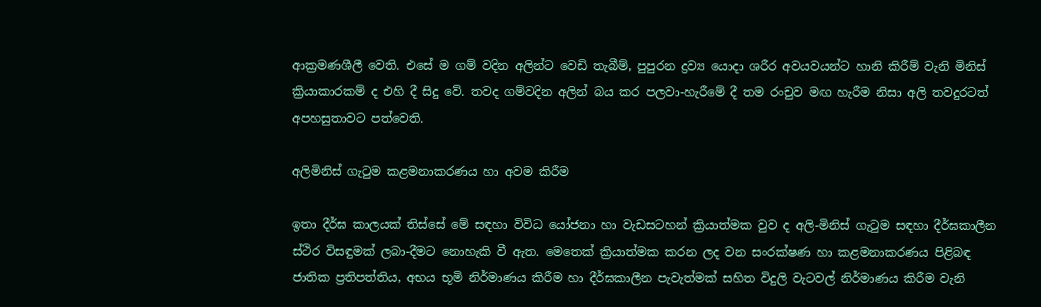ආක්‍රමණශීලී වෙති. එසේ ම ගම් වදින අලින්ට වෙඩි තැබීම්, පුපුරන ද්‍රව්‍ය යොදා ශරීර අවයවයන්ට හානි කිරීම් වැනි මිනිස් ක්‍රියාකාරකම් ද එහි දී සිදු වේ. තවද ගම්වදින අලින් බය කර පලවා-හැරීමේ දී තම රංචුව මඟ හැරීම නිසා අලි තවදුරටත් අපහසුතාවට පත්වෙති.

අලිමිනිස් ගැටුම කළමනාකරණය හා අවම කිරීම

ඉතා දීර්ඝ කාලයක් තිස්සේ මේ සඳහා විවිධ යෝජනා හා වැඩසටහන් ක්‍රියාත්මක වුව ද අලි-මිනිස් ගැටුම සඳහා දීර්ඝකාලීන ස්ථිර විසඳුමක් ලබා-දීමට නොහැකි වී ඇත. මෙතෙක් ක්‍රියාත්මක කරන ලද වන සංරක්ෂණ හා කළමනාකරණය පිළිබඳ ජාතික ප්‍රතිපත්තිය, අභය භූමි නිර්මාණය කිරීම හා දීර්ඝකාලීන පැවැත්මක් සහිත විදුලි වැටවල් නිර්මාණය කිරීම වැනි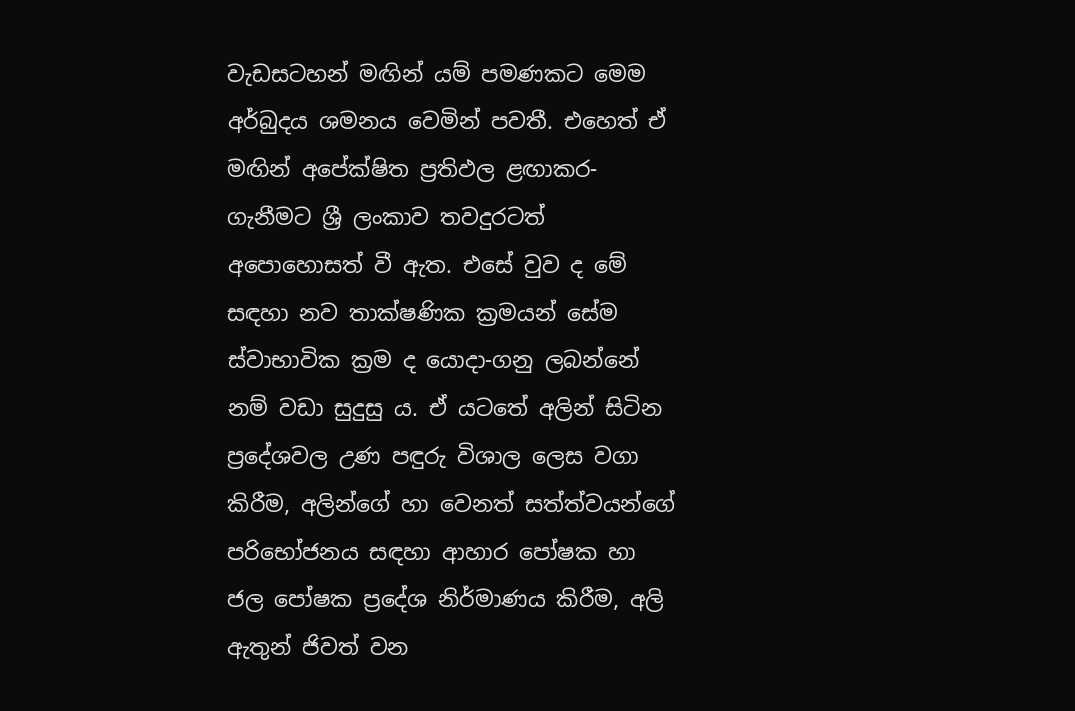වැඩසටහන් මඟින් යම් පමණකට මෙම අර්බුදය ශමනය වෙමින් පවතී. එහෙත් ඒ මඟින් අපේක්ෂිත ප්‍රතිඵල ළඟාකර-ගැනීමට ශ්‍රී ලංකාව තවදුරටත් අපොහොසත් වී ඇත. එසේ වුව ද මේ සඳහා නව තාක්ෂණික ක්‍රමයන් සේම ස්වාභාවික ක්‍රම ද යොදා-ගනු ලබන්නේ නම් වඩා සුදුසු ය. ඒ යටතේ අලින් සිටින ප්‍රදේශවල උණ පඳුරු විශාල ලෙස වගා කිරීම, අලින්ගේ හා වෙනත් සත්ත්වයන්ගේ පරිභෝජනය සඳහා ආහාර පෝෂක හා ජල පෝෂක ප්‍රදේශ නිර්මාණය කිරීම, අලි ඇතුන් ජිවත් වන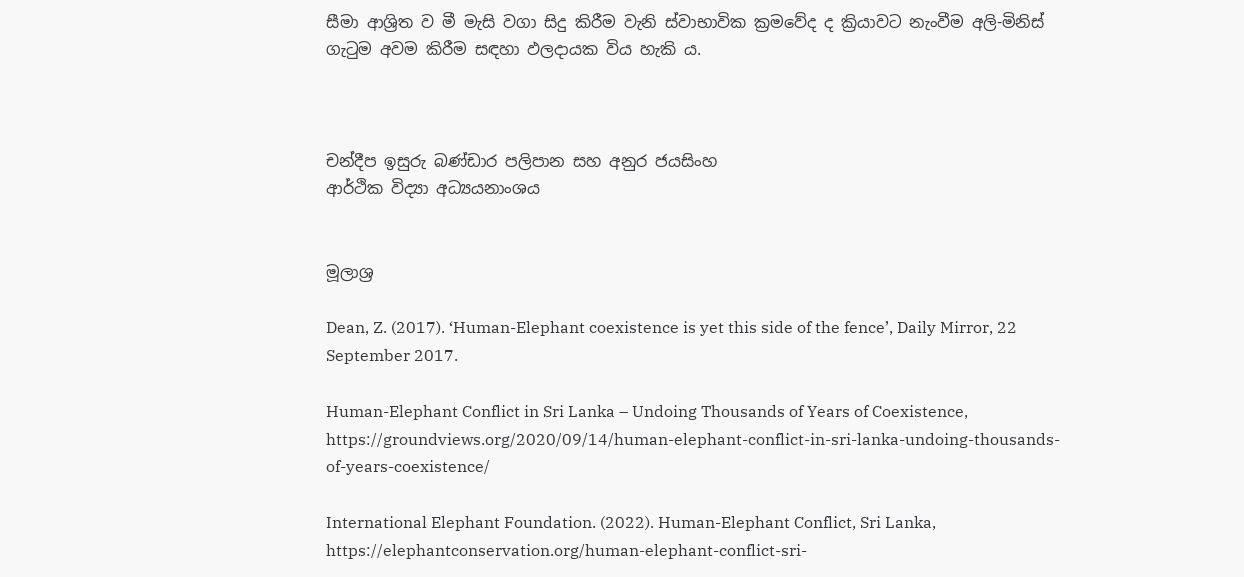සීමා ආශ්‍රිත ව මී මැසි වගා සිදු කිරීම වැනි ස්වාභාවික ක්‍රමවේද ද ක්‍රියාවට නැංවීම අලි-මිනිස් ගැටුම අවම කිරීම සඳහා ඵලදායක විය හැකි ය.



චන්දීප ඉසුරු බණ්ඩාර පලිපාන සහ අනුර ජයසිංහ
ආර්ථික විද්‍යා අධ්‍යයනාංශය


මූලාශ්‍ර

Dean, Z. (2017). ‘Human-Elephant coexistence is yet this side of the fence’, Daily Mirror, 22 September 2017.

Human-Elephant Conflict in Sri Lanka – Undoing Thousands of Years of Coexistence,
https://groundviews.org/2020/09/14/human-elephant-conflict-in-sri-lanka-undoing-thousands-of-years-coexistence/

International Elephant Foundation. (2022). Human-Elephant Conflict, Sri Lanka, https://elephantconservation.org/human-elephant-conflict-sri-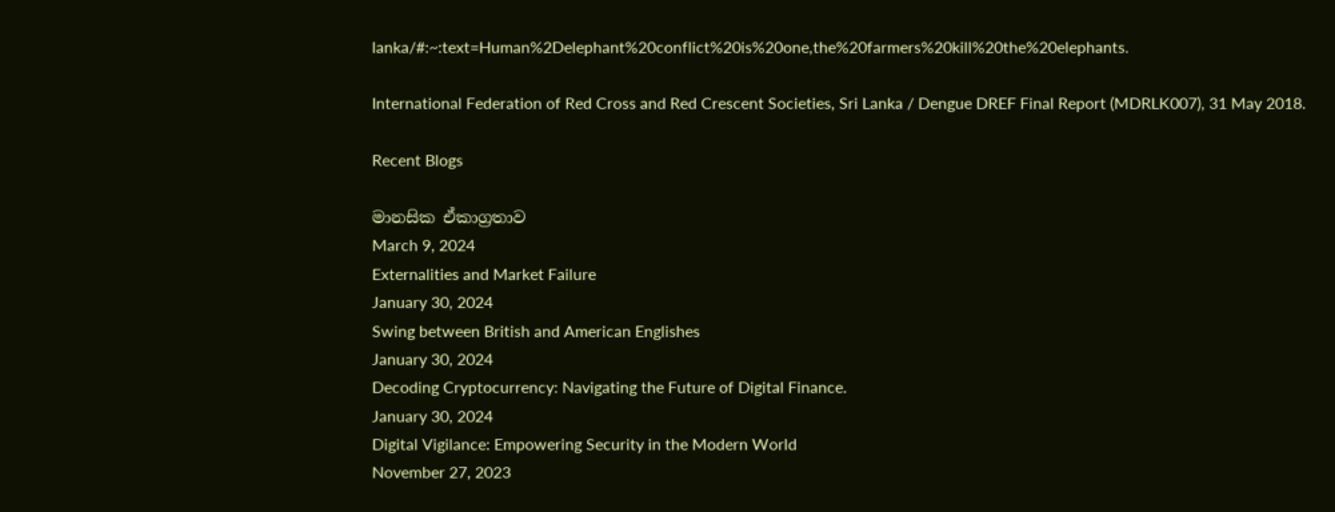lanka/#:~:text=Human%2Delephant%20conflict%20is%20one,the%20farmers%20kill%20the%20elephants.

International Federation of Red Cross and Red Crescent Societies, Sri Lanka / Dengue DREF Final Report (MDRLK007), 31 May 2018.

Recent Blogs

මානසික ඒකාග්‍රතාව
March 9, 2024
Externalities and Market Failure
January 30, 2024
Swing between British and American Englishes
January 30, 2024
Decoding Cryptocurrency: Navigating the Future of Digital Finance.
January 30, 2024
Digital Vigilance: Empowering Security in the Modern World
November 27, 2023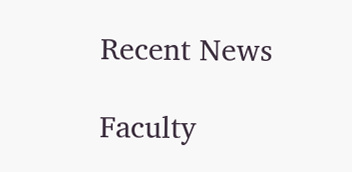Recent News

Faculty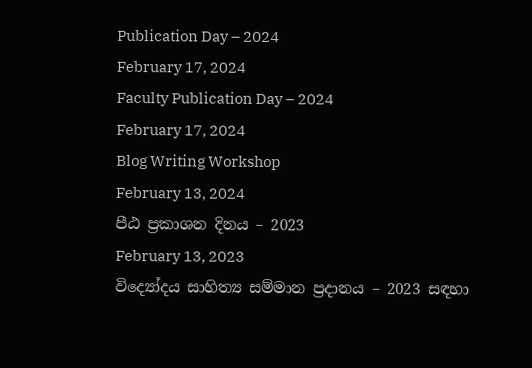Publication Day – 2024
February 17, 2024
Faculty Publication Day – 2024
February 17, 2024
Blog Writing Workshop
February 13, 2024
පීඨ ප්‍රකාශන දිනය – 2023
February 13, 2023
විද්‍යෝදය සාහිත්‍ය සම්මාන ප්‍රදානය – 2023 සඳහා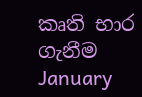කෘති භාර ගැනීම
January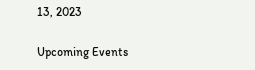13, 2023

Upcoming Events